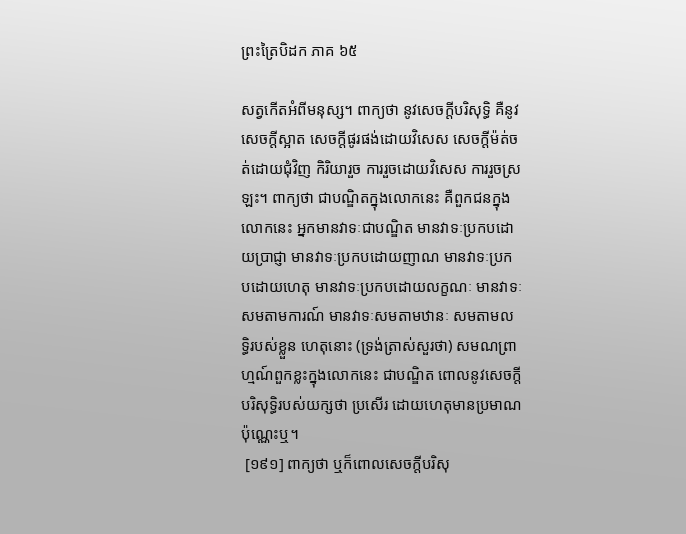ព្រះត្រៃបិដក ភាគ ៦៥

សត្វកើតអំពីមនុស្ស។ ពាក្យថា នូវសេចក្តីបរិសុទ្ធិ គឺនូវសេចក្តីស្អាត សេចក្តីផូរផង់ដោយវិសេស សេចក្តីម៉ត់ចត់ដោយជុំវិញ កិរិយារួច ការរួចដោយវិសេស ការរួចស្រឡះ។ ពាក្យថា ជាបណ្ឌិតក្នុងលោកនេះ គឺពួកជនក្នុងលោកនេះ អ្នកមានវាទៈជាបណ្ឌិត មានវាទៈប្រកបដោយប្រាជ្ញា មានវាទៈប្រកបដោយញាណ មានវាទៈប្រកបដោយហេតុ មានវាទៈប្រកបដោយលក្ខណៈ មានវាទៈសមតាមការណ៍ មានវាទៈសមតាមឋានៈ សមតាមលទ្ធិរបស់ខ្លួន ហេតុនោះ (ទ្រង់ត្រាស់សួរថា) សមណព្រាហ្មណ៍ពួកខ្លះក្នុងលោកនេះ ជាបណ្ឌិត ពោលនូវសេចក្តីបរិសុទ្ធិរបស់យក្សថា ប្រសើរ ដោយហេតុមានប្រមាណប៉ុណ្ណេះឬ។
 [១៩១] ពាក្យថា ឬក៏ពោលសេចក្តីបរិសុ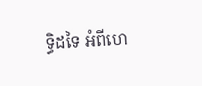ទ្ធិដទៃ អំពីហេ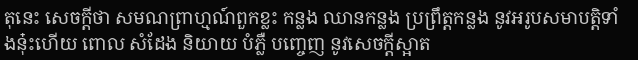តុនេះ សេចក្តីថា សមណព្រាហ្មណ៍ពួកខ្លះ កន្លង ឈានកន្លង ប្រព្រឹត្តកន្លង នូវអរូបសមាបត្តិទាំងនុ៎ះហើយ ពោល សំដែង និយាយ បំភ្លឺ បញ្ចេញ នូវសេចក្តីស្អាត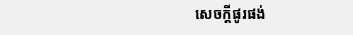សេចក្តីផូរផង់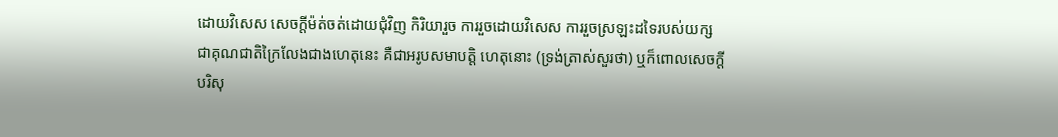ដោយវិសេស សេចក្តីម៉ត់ចត់ដោយជុំវិញ កិរិយារួច ការរួចដោយវិសេស ការរួចស្រឡះដទៃរបស់យក្ស ជាគុណជាតិក្រៃលែងជាងហេតុនេះ គឺជាអរូបសមាបត្តិ ហេតុនោះ (ទ្រង់ត្រាស់សួរថា) ឬក៏ពោលសេចក្តីបរិសុ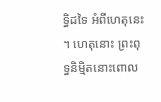ទ្ធិដទៃ អំពីហេតុនេះ។ ហេតុនោះ ព្រះពុទ្ធនិមិ្មតនោះពោល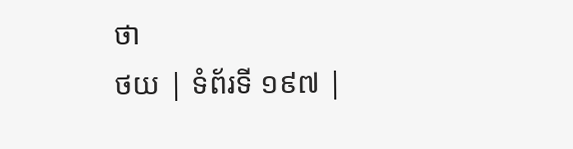ថា
ថយ | ទំព័រទី ១៩៧ |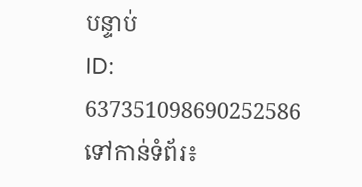បន្ទាប់
ID: 637351098690252586
ទៅកាន់ទំព័រ៖